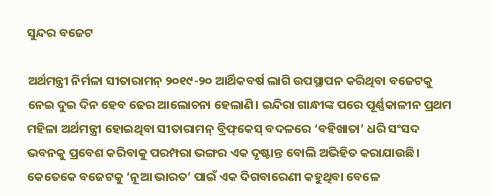ସୁନ୍ଦର ବଜେଟ

ଅର୍ଥମନ୍ତ୍ରୀ ନିର୍ମଳା ସୀତାରାମନ୍‌ ୨୦୧୯-୨୦ ଆର୍ଥିକବର୍ଷ ଲାଗି ଉପସ୍ଥାପନ କରିଥିବା ବଜେଟକୁ ନେଇ ଦୁଇ ଦିନ ହେବ ଢେର ଆଲୋଚନା ହେଲାଣି। ଇନ୍ଦିରା ଗାନ୍ଧୀଙ୍କ ପରେ ପୂର୍ଣ୍ଣକାଳୀନ ପ୍ରଥମ ମହିଳା ଅର୍ଥମନ୍ତ୍ରୀ ହୋଇଥିବା ସୀତାରାମନ୍‌ ବ୍ରିଫ୍‌କେସ୍‌ ବଦଳରେ ‘ବହିଖାତା’ ଧରି ସଂସଦ ଭବନକୁ ପ୍ରବେଶ କରିବାକୁ ପରମ୍ପରା ଭଙ୍ଗର ଏକ ଦୃଷ୍ଟାନ୍ତ ବୋଲି ଅଭିହିତ କରାଯାଉଛି। କେତେକେ ବଜେଟକୁ ‘ନୂଆ ଭାରତ’ ପାଇଁ ଏକ ଦିଗବାରେଣୀ କହୁଥିବା ବେଳେ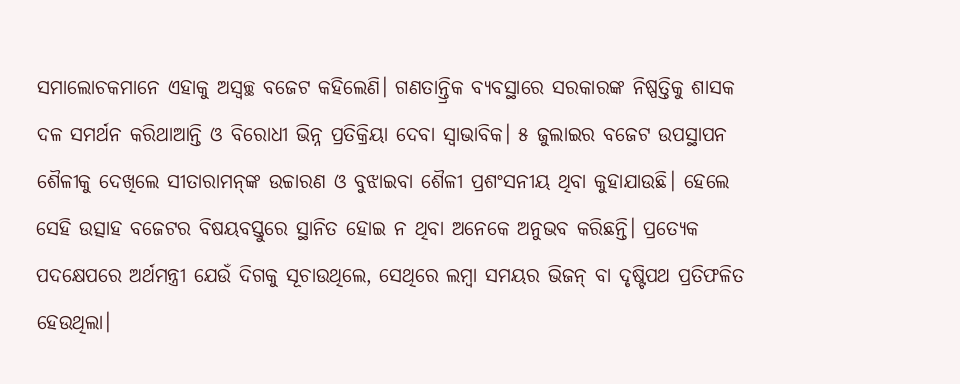ସମାଲୋଚକମାନେ ଏହାକୁ ଅସ୍ବଚ୍ଛ ବଜେଟ କହିଲେଣି। ଗଣତାନ୍ତ୍ରିକ ବ୍ୟବସ୍ଥାରେ ସରକାରଙ୍କ ନିଷ୍ପତ୍ତିକୁ ଶାସକ ଦଳ ସମର୍ଥନ କରିଥାଆନ୍ତି ଓ ବିରୋଧୀ ଭିନ୍ନ ପ୍ରତିକ୍ରିୟା ଦେବା ସ୍ବାଭାବିକ। ୫ ଜୁଲାଇର ବଜେଟ ଉପସ୍ଥାପନ ଶୈଳୀକୁ ଦେଖିଲେ ସୀତାରାମନ୍‌ଙ୍କ ଉଚ୍ଚାରଣ ଓ ବୁଝାଇବା ଶୈଳୀ ପ୍ରଶଂସନୀୟ ଥିବା କୁହାଯାଉଛି। ହେଲେ ସେହି ଉତ୍ସାହ ବଜେଟର ବିଷୟବସ୍ତୁରେ ସ୍ଥାନିତ ହୋଇ ନ ଥିବା ଅନେକେ ଅନୁଭବ କରିଛନ୍ତି। ପ୍ରତ୍ୟେକ ପଦକ୍ଷେପରେ ଅର୍ଥମନ୍ତ୍ରୀ ଯେଉଁ ଦିଗକୁ ସୂଚାଉଥିଲେ, ସେଥିରେ ଲମ୍ବା ସମୟର ଭିଜନ୍‌ ବା ଦୃଷ୍ଟିପଥ ପ୍ରତିଫଳିତ ହେଉଥିଲା।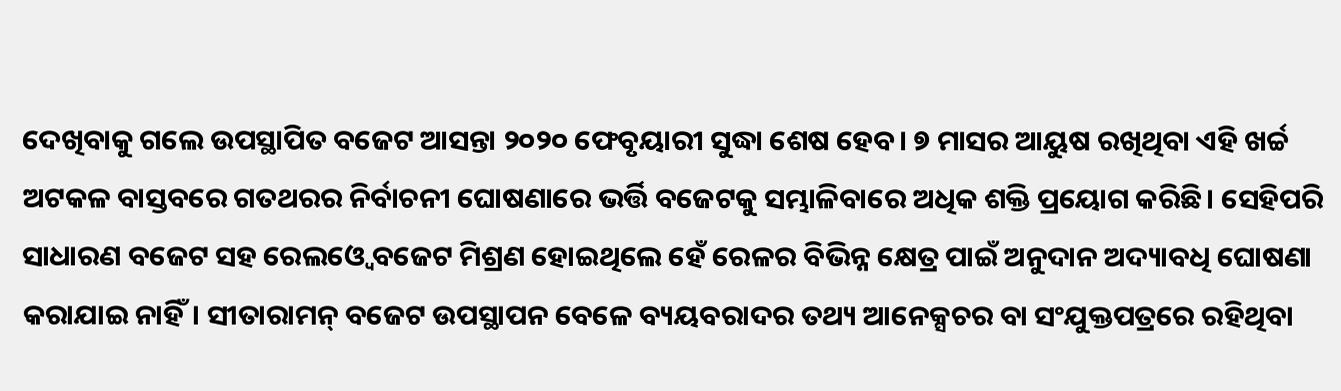ଦେଖିବାକୁ ଗଲେ ଉପସ୍ଥାପିତ ବଜେଟ ଆସନ୍ତା ୨୦୨୦ ଫେବୃୟାରୀ ସୁଦ୍ଧା ଶେଷ ହେବ। ୭ ମାସର ଆୟୁଷ ରଖିଥିବା ଏହି ଖର୍ଚ୍ଚ ଅଟକଳ ବାସ୍ତବରେ ଗତଥରର ନିର୍ବାଚନୀ ଘୋଷଣାରେ ଭର୍ତ୍ତି ବଜେଟକୁ ସମ୍ଭାଳିବାରେ ଅଧିକ ଶକ୍ତି ପ୍ରୟୋଗ କରିଛି। ସେହିପରି ସାଧାରଣ ବଜେଟ ସହ ରେଲଓ୍ବେ ବଜେଟ ମିଶ୍ରଣ ହୋଇଥିଲେ ହେଁ ରେଳର ବିଭିନ୍ନ କ୍ଷେତ୍ର ପାଇଁ ଅନୁଦାନ ଅଦ୍ୟାବଧି ଘୋଷଣା କରାଯାଇ ନାହିଁ। ସୀତାରାମନ୍‌ ବଜେଟ ଉପସ୍ଥାପନ ବେଳେ ବ୍ୟୟବରାଦର ତଥ୍ୟ ଆନେକ୍ସଚର ବା ସଂଯୁକ୍ତପତ୍ରରେ ରହିଥିବା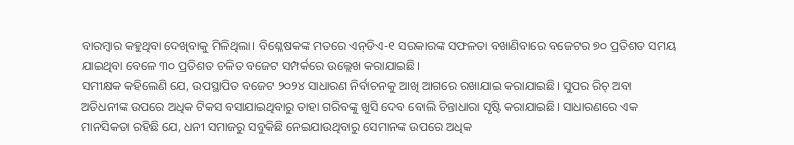ବାରମ୍ବାର କହୁଥିବା ଦେଖିବାକୁ ମିଳିଥିଲା। ବିଶ୍ଳେଷକଙ୍କ ମତରେ ଏନ୍‌ଡିଏ-୧ ସରକାରଙ୍କ ସଫଳତା ବଖାଣିବାରେ ବଜେଟର ୭୦ ପ୍ରତିଶତ ସମୟ ଯାଇଥିବା ବେଳେ ୩୦ ପ୍ରତିଶତ ଚଳିତ ବଜେଟ ସମ୍ପର୍କରେ ଉଲ୍ଲେଖ କରାଯାଇଛି।
ସମୀକ୍ଷକ କହିଲେଣି ଯେ, ଉପସ୍ଥାପିତ ବଜେଟ ୨୦୨୪ ସାଧାରଣ ନିର୍ବାଚନକୁ ଆଖି ଆଗରେ ରଖାଯାଇ କରାଯାଇଛି। ସୁପର ରିଚ୍‌ ଅବା ଅତିଧନୀଙ୍କ ଉପରେ ଅଧିକ ଟିକସ ବସାଯାଇଥିବାରୁ ତାହା ଗରିବଙ୍କୁ ଖୁସି ଦେବ ବୋଲି ଚିନ୍ତାଧାରା ସୃଷ୍ଟି କରାଯାଇଛି। ସାଧାରଣରେ ଏକ ମାନସିକତା ରହିଛି ଯେ, ଧନୀ ସମାଜରୁ ସବୁକିଛି ନେଇଯାଉଥିବାରୁ ସେମାନଙ୍କ ଉପରେ ଅଧିକ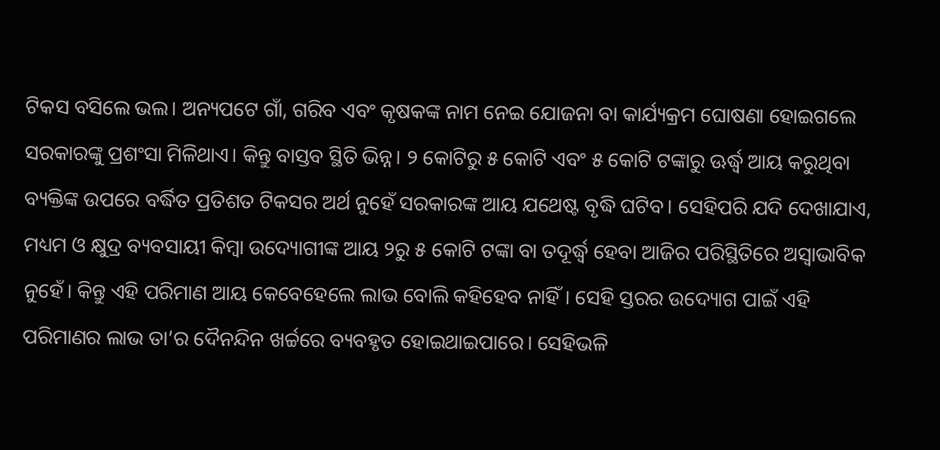ଟିକସ ବସିଲେ ଭଲ। ଅନ୍ୟପଟେ ଗାଁ, ଗରିବ ଏବଂ କୃଷକଙ୍କ ନାମ ନେଇ ଯୋଜନା ବା କାର୍ଯ୍ୟକ୍ରମ ଘୋଷଣା ହୋଇଗଲେ ସରକାରଙ୍କୁ ପ୍ରଶଂସା ମିଳିଥାଏ। କିନ୍ତୁ ବାସ୍ତବ ସ୍ଥିତି ଭିନ୍ନ। ୨ କୋଟିରୁ ୫ କୋଟି ଏବଂ ୫ କୋଟି ଟଙ୍କାରୁ ଊର୍ଦ୍ଧ୍ୱ ଆୟ କରୁଥିବା ବ୍ୟକ୍ତିଙ୍କ ଉପରେ ବର୍ଦ୍ଧିତ ପ୍ରତିଶତ ଟିକସର ଅର୍ଥ ନୁହେଁ ସରକାରଙ୍କ ଆୟ ଯଥେଷ୍ଟ ବୃଦ୍ଧି ଘଟିବ। ସେହିପରି ଯଦି ଦେଖାଯାଏ, ମଧ୍ୟମ ଓ କ୍ଷୁଦ୍ର ବ୍ୟବସାୟୀ କିମ୍ବା ଉଦ୍ୟୋଗୀଙ୍କ ଆୟ ୨ରୁ ୫ କୋଟି ଟଙ୍କା ବା ତଦୂର୍ଦ୍ଧ୍ୱ ହେବା ଆଜିର ପରିସ୍ଥିତିରେ ଅସ୍ବାଭାବିକ ନୁହେଁ। କିନ୍ତୁ ଏହି ପରିମାଣ ଆୟ କେବେହେଲେ ଲାଭ ବୋଲି କହିହେବ ନାହିଁ। ସେହି ସ୍ତରର ଉଦ୍ୟୋଗ ପାଇଁ ଏହି ପରିମାଣର ଲାଭ ତା’ର ଦୈନନ୍ଦିନ ଖର୍ଚ୍ଚରେ ବ୍ୟବହୃତ ହୋଇଥାଇପାରେ। ସେହିଭଳି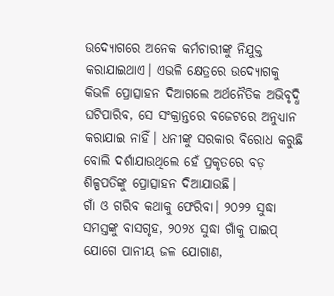ଉଦ୍ୟୋଗରେ ଅନେକ କର୍ମଚାରୀଙ୍କୁ ନିଯୁକ୍ତ କରାଯାଇଥାଏ। ଏଭଳି କ୍ଷେତ୍ରରେ ଉଦ୍ୟୋଗକୁ କିଭଳି ପ୍ରୋତ୍ସାହନ ଦିଆଗଲେ ଅର୍ଥନୈତିକ ଅଭିବୃଦ୍ଧି ଘଟିପାରିବ, ସେ ସଂକ୍ରାନ୍ତରେ ବଜେଟରେ ଅନୁଧ୍ୟାନ କରାଯାଇ ନାହିଁ। ଧନୀଙ୍କୁ ସରକାର ବିରୋଧ କରୁଛି ବୋଲି ଦର୍ଶାଯାଉଥିଲେ ହେଁ ପ୍ରକୃତରେ ବଡ଼ ଶିଳ୍ପପତିଙ୍କୁ ପ୍ରୋତ୍ସାହନ ଦିଆଯାଉଛି।
ଗାଁ ଓ ଗରିବ କଥାକୁ ଫେରିବା। ୨୦୨୨ ସୁଦ୍ଧା ସମସ୍ତଙ୍କୁ ବାସଗୃହ, ୨୦୨୪ ସୁଦ୍ଧା ଗାଁକୁ ପାଇପ୍‌ ଯୋଗେ ପାନୀୟ ଜଳ ଯୋଗାଣ,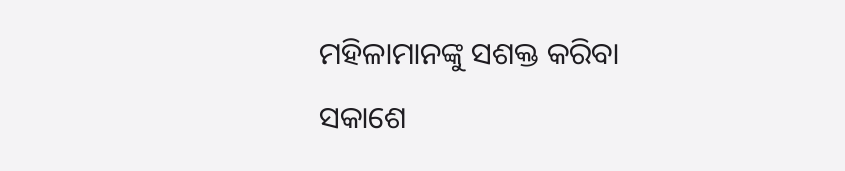ମହିଳାମାନଙ୍କୁ ସଶକ୍ତ କରିବା ସକାଶେ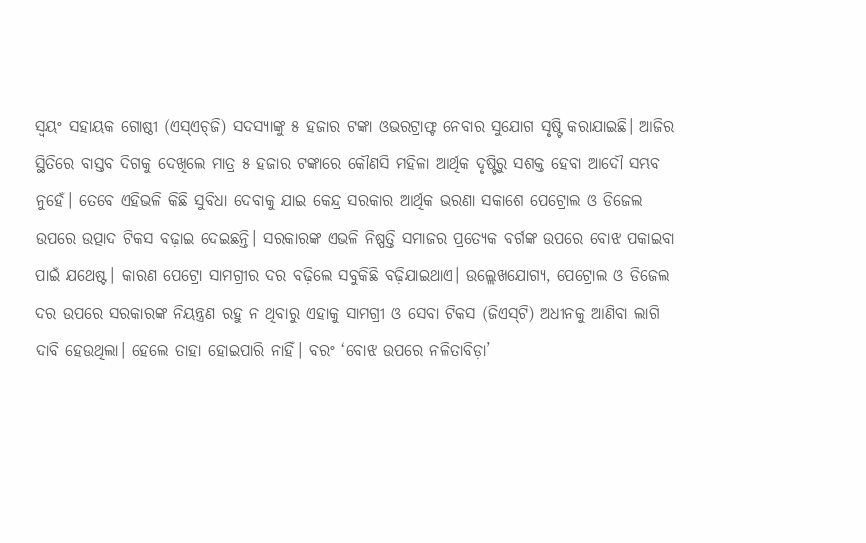ସ୍ବୟଂ ସହାୟକ ଗୋଷ୍ଠୀ (ଏସ୍‌ଏଚ୍‌ଜି) ସଦସ୍ୟାଙ୍କୁ ୫ ହଜାର ଟଙ୍କା ଓଭରଟ୍ରାଫ୍ଟ ନେବାର ସୁଯୋଗ ସୃଷ୍ଟି କରାଯାଇଛି। ଆଜିର ସ୍ଥିତିରେ ବାସ୍ତବ ଦିଗକୁ ଦେଖିଲେ ମାତ୍ର ୫ ହଜାର ଟଙ୍କାରେ କୌଣସି ମହିଳା ଆର୍ଥିକ ଦୃଷ୍ଟିରୁ ସଶକ୍ତ ହେବା ଆଦୌ ସମ୍ଭବ ନୁହେଁ। ତେବେ ଏହିଭଳି କିଛି ସୁବିଧା ଦେବାକୁ ଯାଇ କେନ୍ଦ୍ର ସରକାର ଆର୍ଥିକ ଭରଣା ସକାଶେ ପେଟ୍ରୋଲ ଓ ଡିଜେଲ ଉପରେ ଉତ୍ପାଦ ଟିକସ ବଢ଼ାଇ ଦେଇଛନ୍ତି। ସରକାରଙ୍କ ଏଭଳି ନିଷ୍ପତ୍ତି ସମାଜର ପ୍ରତ୍ୟେକ ବର୍ଗଙ୍କ ଉପରେ ବୋଝ ପକାଇବା ପାଇଁ ଯଥେଷ୍ଟ। କାରଣ ପେଟ୍ରୋ ସାମଗ୍ରୀର ଦର ବଢ଼ିଲେ ସବୁକିଛି ବଢ଼ିଯାଇଥାଏ। ଉଲ୍ଲେଖଯୋଗ୍ୟ, ପେଟ୍ରୋଲ ଓ ଡିଜେଲ ଦର ଉପରେ ସରକାରଙ୍କ ନିୟନ୍ତ୍ରଣ ରହୁ ନ ଥିବାରୁ ଏହାକୁ ସାମଗ୍ରୀ ଓ ସେବା ଟିକସ (ଜିଏସ୍‌ଟି) ଅଧୀନକୁ ଆଣିବା ଲାଗି ଦାବି ହେଉଥିଲା। ହେଲେ ତାହା ହୋଇପାରି ନାହିଁ। ବରଂ ‘ବୋଝ ଉପରେ ନଳିତାବିଡ଼ା’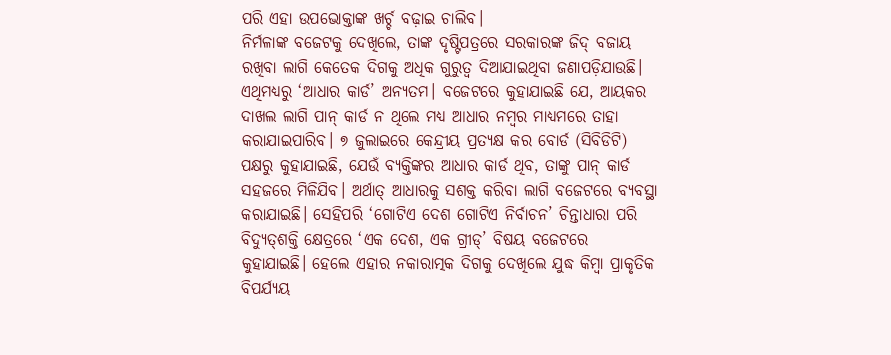ପରି ଏହା ଉପଭୋକ୍ତାଙ୍କ ଖର୍ଚ୍ଚ ବଢ଼ାଇ ଚାଲିବ।
ନିର୍ମଳାଙ୍କ ବଜେଟକୁ ଦେଖିଲେ, ତାଙ୍କ ଦୃଷ୍ଟିପତ୍ରରେ ସରକାରଙ୍କ ଜିଦ୍‌ ବଜାୟ ରଖିବା ଲାଗି କେତେକ ଦିଗକୁ ଅଧିକ ଗୁରୁତ୍ୱ ଦିଆଯାଇଥିବା ଜଣାପଡ଼ିଯାଉଛି। ଏଥିମଧ୍ୟରୁ ‘ଆଧାର କାର୍ଡ’ ଅନ୍ୟତମ। ବଜେଟରେ କୁହାଯାଇଛି ଯେ, ଆୟକର ଦାଖଲ ଲାଗି ପାନ୍‌ କାର୍ଡ ନ ଥିଲେ ମଧ୍ୟ ଆଧାର ନମ୍ବର ମାଧ୍ୟମରେ ତାହା କରାଯାଇପାରିବ। ୭ ଜୁଲାଇରେ କେନ୍ଦ୍ରୀୟ ପ୍ରତ୍ୟକ୍ଷ କର ବୋର୍ଡ (ସିବିଡିଟି) ପକ୍ଷରୁ କୁହାଯାଇଛି, ଯେଉଁ ବ୍ୟକ୍ତିଙ୍କର ଆଧାର କାର୍ଡ ଥିବ, ତାଙ୍କୁ ପାନ୍‌ କାର୍ଡ ସହଜରେ ମିଳିଯିବ। ଅର୍ଥାତ୍‌ ଆଧାରକୁ ସଶକ୍ତ କରିବା ଲାଗି ବଜେଟରେ ବ୍ୟବସ୍ଥା କରାଯାଇଛି। ସେହିପରି ‘ଗୋଟିଏ ଦେଶ ଗୋଟିଏ ନିର୍ବାଚନ’ ଚିନ୍ତାଧାରା ପରି ବିଦ୍ୟୁତ୍‌ଶକ୍ତି କ୍ଷେତ୍ରରେ ‘ଏକ ଦେଶ, ଏକ ଗ୍ରୀଡ୍‌’ ବିଷୟ ବଜେଟରେ କୁହାଯାଇଛି। ହେଲେ ଏହାର ନକାରାତ୍ମକ ଦିଗକୁ ଦେଖିଲେ ଯୁଦ୍ଧ କିମ୍ବା ପ୍ରାକୃତିକ ବିପର୍ଯ୍ୟୟ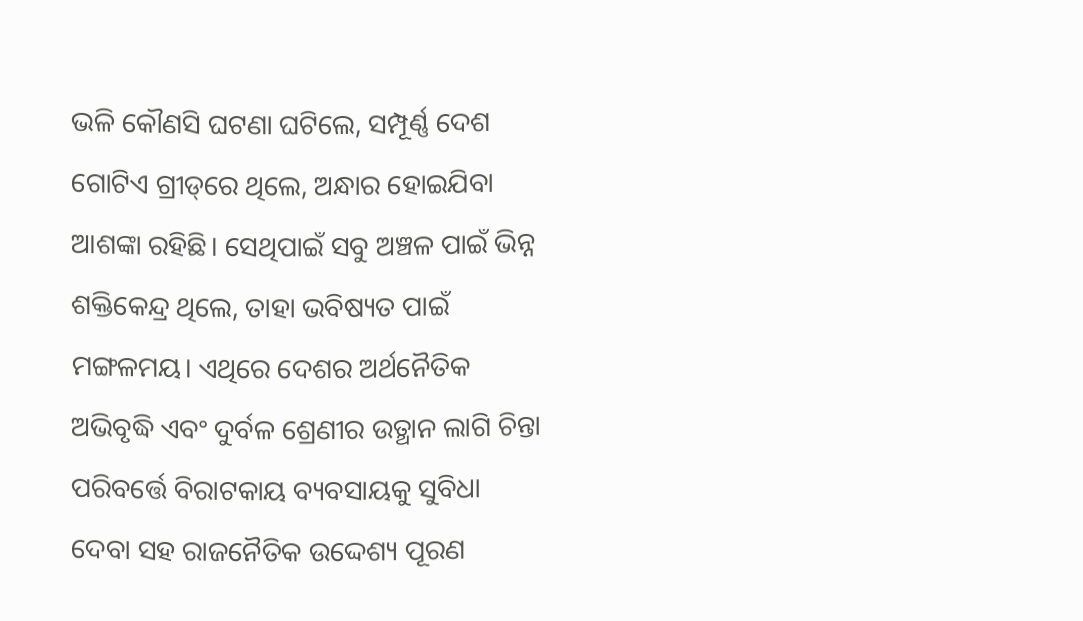ଭଳି କୌଣସି ଘଟଣା ଘଟିଲେ, ସମ୍ପୂର୍ଣ୍ଣ ଦେଶ ଗୋଟିଏ ଗ୍ରୀଡ୍‌ରେ ଥିଲେ, ଅନ୍ଧାର ହୋଇଯିବା ଆଶଙ୍କା ରହିଛି। ସେଥିପାଇଁ ସବୁ ଅଞ୍ଚଳ ପାଇଁ ଭିନ୍ନ ଶକ୍ତିକେନ୍ଦ୍ର ଥିଲେ, ତାହା ଭବିଷ୍ୟତ ପାଇଁ ମଙ୍ଗଳମୟ। ଏଥିରେ ଦେଶର ଅର୍ଥନୈତିକ ଅଭିବୃଦ୍ଧି ଏବଂ ଦୁର୍ବଳ ଶ୍ରେଣୀର ଉତ୍ଥାନ ଲାଗି ଚିନ୍ତା ପରିବର୍ତ୍ତେ ବିରାଟକାୟ ବ୍ୟବସାୟକୁ ସୁବିଧା ଦେବା ସହ ରାଜନୈତିକ ଉଦ୍ଦେଶ୍ୟ ପୂରଣ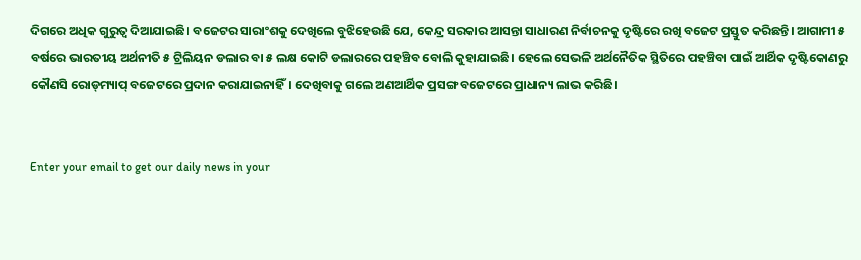ଦିଗରେ ଅଧିକ ଗୁରୁତ୍ୱ ଦିଆଯାଇଛି। ବଜେଟର ସାରାଂଶକୁ ଦେଖିଲେ ବୁଝିହେଉଛି ଯେ, କେନ୍ଦ୍ର ସରକାର ଆସନ୍ତା ସାଧାରଣ ନିର୍ବାଚନକୁ ଦୃଷ୍ଟିରେ ରଖି ବଜେଟ ପ୍ରସ୍ତୁତ କରିଛନ୍ତି। ଆଗାମୀ ୫ ବର୍ଷରେ ଭାରତୀୟ ଅର୍ଥନୀତି ୫ ଟ୍ରିଲିୟନ ଡଲାର ବା ୫ ଲକ୍ଷ କୋଟି ଡଲାରରେ ପହଞ୍ଚିବ ବୋଲି କୁହାଯାଇଛି। ହେଲେ ସେଭଳି ଅର୍ଥନୈତିକ ସ୍ଥିତିରେ ପହଞ୍ଚିବା ପାଇଁ ଆର୍ଥିକ ଦୃଷ୍ଟିକୋଣରୁ କୌଣସି ରୋଡ୍‌ମ୍ୟାପ୍‌ ବଜେଟରେ ପ୍ରଦାନ କରାଯାଇନାହିଁ। ଦେଖିବାକୁ ଗଲେ ଅଣଆର୍ଥିକ ପ୍ରସଙ୍ଗ ବଜେଟରେ ପ୍ରାଧାନ୍ୟ ଲାଭ କରିଛି।


Enter your email to get our daily news in your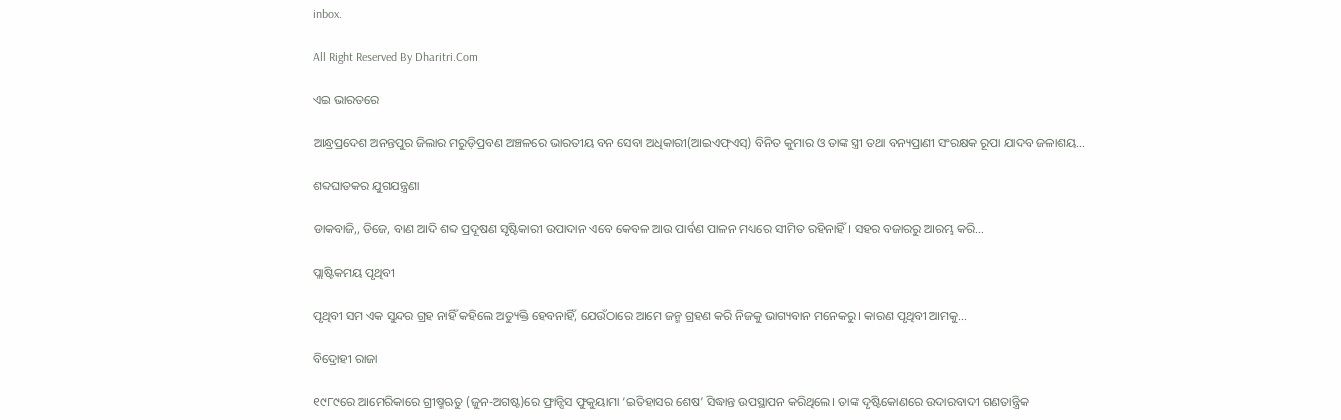inbox.

All Right Reserved By Dharitri.Com

ଏଇ ଭାରତରେ

ଆନ୍ଧ୍ରପ୍ରଦେଶ ଅନନ୍ତପୁର ଜିଲାର ମରୁଡ଼ିପ୍ରବଣ ଅଞ୍ଚଳରେ ଭାରତୀୟ ବନ ସେବା ଅଧିକାରୀ(ଆଇଏଫ୍‌ଏସ୍‌) ବିନିତ କୁମାର ଓ ତାଙ୍କ ସ୍ତ୍ରୀ ତଥା ବନ୍ୟପ୍ରାଣୀ ସଂରକ୍ଷକ ରୂପା ଯାଦବ ଜଳାଶୟ…

ଶବ୍ଦଘାତକର ଯୁଗଯନ୍ତ୍ରଣା

ଡାକବାଜି,, ଡିଜେ, ବାଣ ଆଦି ଶବ୍ଦ ପ୍ରଦୂଷଣ ସୃଷ୍ଟିକାରୀ ଉପାଦାନ ଏବେ କେବଳ ଆଉ ପାର୍ବଣ ପାଳନ ମଧ୍ୟରେ ସୀମିତ ରହିନାହିଁ। ସହର ବଜାରରୁ ଆରମ୍ଭ କରି…

ପ୍ଲାଷ୍ଟିକମୟ ପୃଥିବୀ

ପୃଥିବୀ ସମ ଏକ ସୁନ୍ଦର ଗ୍ରହ ନାହିଁ କହିଲେ ଅତ୍ୟୁକ୍ତି ହେବନାହିଁ, ଯେଉଁଠାରେ ଆମେ ଜନ୍ମ ଗ୍ରହଣ କରି ନିଜକୁ ଭାଗ୍ୟବାନ ମନେକରୁ। କାରଣ ପୃଥିବୀ ଆମକୁ…

ବିଦ୍ରୋହୀ ରାଜା

୧୯୮୯ରେ ଆମେରିକାରେ ଗ୍ରୀଷ୍ମଋତୁ (ଜୁନ-ଅଗଷ୍ଟ)ରେ ଫ୍ରାନ୍ସିସ ଫୁକୁୟାମା ‘ଇତିହାସର ଶେଷ’ ସିଦ୍ଧାନ୍ତ ଉପସ୍ଥାପନ କରିଥିଲେ। ତାଙ୍କ ଦୃଷ୍ଟିକୋଣରେ ଉଦାରବାଦୀ ଗଣତାନ୍ତ୍ରିକ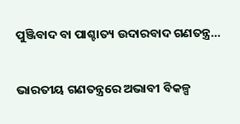ପୁଞ୍ଜିବାଦ ବା ପାଶ୍ଚାତ୍ୟ ଉଦାରବାଦ ଗଣତନ୍ତ୍ର…

ଭାରତୀୟ ଗଣତନ୍ତ୍ରରେ ଅଭାବୀ ବିକଳ୍ପ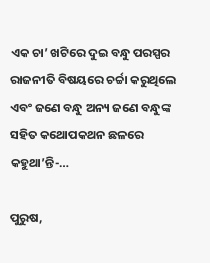ଏକ ଚା’ ଖଟିରେ ଦୁଇ ବନ୍ଧୁ ପରସ୍ପର ରାଜନୀତି ବିଷୟରେ ଚର୍ଚ୍ଚା କରୁଥିଲେ ଏବଂ ଜଣେ ବନ୍ଧୁ ଅନ୍ୟ ଜଣେ ବନ୍ଧୁଙ୍କ ସହିତ କଥୋପକଥନ ଛଳରେ କହୁଥା’ନ୍ତି-…

ପୁରୁଷ,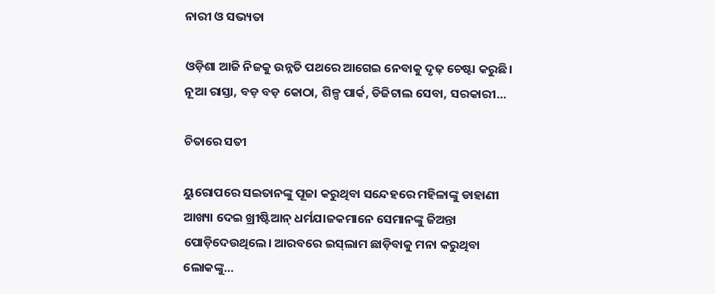ନାରୀ ଓ ସଭ୍ୟତା

ଓଡ଼ିଶା ଆଜି ନିଜକୁ ଉନ୍ନତି ପଥରେ ଆଗେଇ ନେବାକୁ ଦୃଢ଼ ଚେଷ୍ଟା କରୁଛି। ନୂଆ ରାସ୍ତା, ବଡ଼ ବଡ଼ କୋଠା, ଶିଳ୍ପ ପାର୍କ, ଡିଜିଟାଲ ସେବା, ସରକାରୀ…

ଚିତାରେ ସତୀ

ୟୁରୋପରେ ସଇତାନଙ୍କୁ ପୂଜା କରୁଥିବା ସନ୍ଦେହରେ ମହିଳାଙ୍କୁ ଡାହାଣୀ ଆଖ୍ୟା ଦେଇ ଖ୍ରୀଷ୍ଟିଆନ୍‌ ଧର୍ମଯାଜକମାନେ ସେମାନଙ୍କୁ ଜିଅନ୍ତା ପୋଡ଼ିଦେଉଥିଲେ। ଆରବରେ ଇସ୍‌ଲାମ ଛାଡ଼ିବାକୁ ମନା କରୁଥିବା ଲୋକଙ୍କୁ…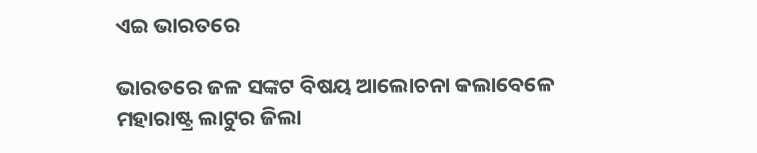ଏଇ ଭାରତରେ

ଭାରତରେ ଜଳ ସଙ୍କଟ ବିଷୟ ଆଲୋଚନା କଲାବେଳେ ମହାରାଷ୍ଟ୍ର ଲାଟୁର ଜିଲା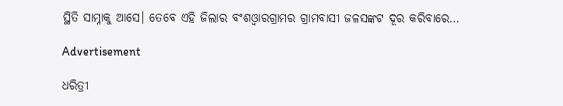ସ୍ଥିତି ସାମ୍ନାକୁ ଆସେ। ତେବେ ଏହି ଜିଲାର ବଂଶଓ୍ବାରଗ୍ରାମର ଗ୍ରାମବାସୀ ଜଳସଙ୍କଟ ଦୂର କରିବାରେ…

Advertisement

ଧରିତ୍ରୀ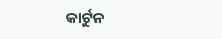କାର୍ଟୁନ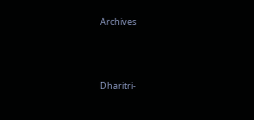Archives



Dharitri-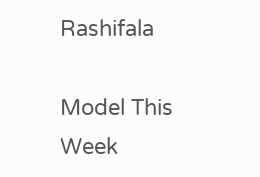Rashifala

Model This Week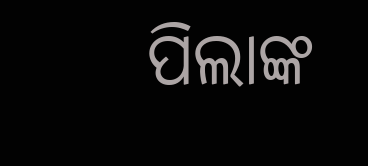ପିଲାଙ୍କ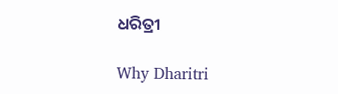ଧରିତ୍ରୀ

Why Dharitri